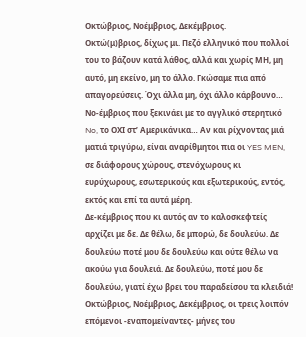Οκτώβριος, Νοέμβριος, Δεκέμβριος.
Οκτώ(μ)βριος, δίχως μι. Πεζό ελληνικό που πολλοί του το βάζουν κατά λάθος, αλλά και χωρίς ΜΗ, μη αυτό, μη εκείνο, μη το άλλο. Γκώσαμε πια από απαγορεύσεις. Όχι άλλα μη, όχι άλλο κάρβουνο…
Νο-έμβριος που ξεκινάει με το αγγλικό στερητικό No, το ΟΧΙ στ’ Αμερικάνικα… Αν και ρίχνοντας μιά ματιά τριγύρω, είναι αναρίθμητοι πια οι YES MEN, σε διάφορους χώρους, στενόχωρους κι ευρύχωρους, εσωτερικούς και εξωτερικούς, εντός, εκτός και επί τα αυτά μέρη.
Δε-κέμβριος που κι αυτός αν το καλοσκεφτείς αρχίζει με δε. Δε θέλω, δε μπορώ, δε δουλεύω. Δε δουλεύω ποτέ μου δε δουλεύω και ούτε θέλω να ακούω για δουλειά. Δε δουλεύω, ποτέ μου δε δουλεύω, γιατί έχω βρει του παραδείσου τα κλειδιά!
Οκτώβριος, Νοέμβριος, Δεκέμβριος, οι τρεις λοιπόν επόμενοι -εναπομείναντες- μήνες του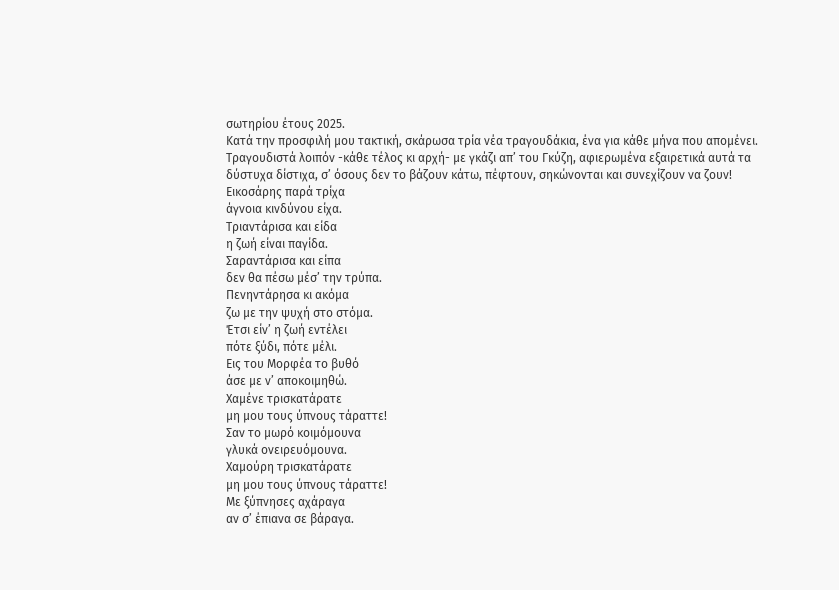σωτηρίου έτους 2025.
Κατά την προσφιλή μου τακτική, σκάρωσα τρία νέα τραγουδάκια, ένα για κάθε μήνα που απομένει. Τραγουδιστά λοιπόν -κάθε τέλος κι αρχή- με γκάζι απ’ του Γκύζη, αφιερωμένα εξαιρετικά αυτά τα δύστυχα δίστιχα, σ’ όσους δεν το βάζουν κάτω, πέφτουν, σηκώνονται και συνεχίζουν να ζουν!
Εικοσάρης παρά τρίχα
άγνοια κινδύνου είχα.
Τριαντάρισα και είδα
η ζωή είναι παγίδα.
Σαραντάρισα και είπα
δεν θα πέσω μέσ’ την τρύπα.
Πενηντάρησα κι ακόμα
ζω με την ψυχή στο στόμα.
Έτσι είν’ η ζωή εντέλει
πότε ξύδι, πότε μέλι.
Εις του Μορφέα το βυθό
άσε με ν’ αποκοιμηθώ.
Χαμένε τρισκατάρατε
μη μου τους ύπνους τάραττε!
Σαν το μωρό κοιμόμουνα
γλυκά ονειρευόμουνα.
Χαμούρη τρισκατάρατε
μη μου τους ύπνους τάραττε!
Με ξύπνησες αχάραγα
αν σ’ έπιανα σε βάραγα.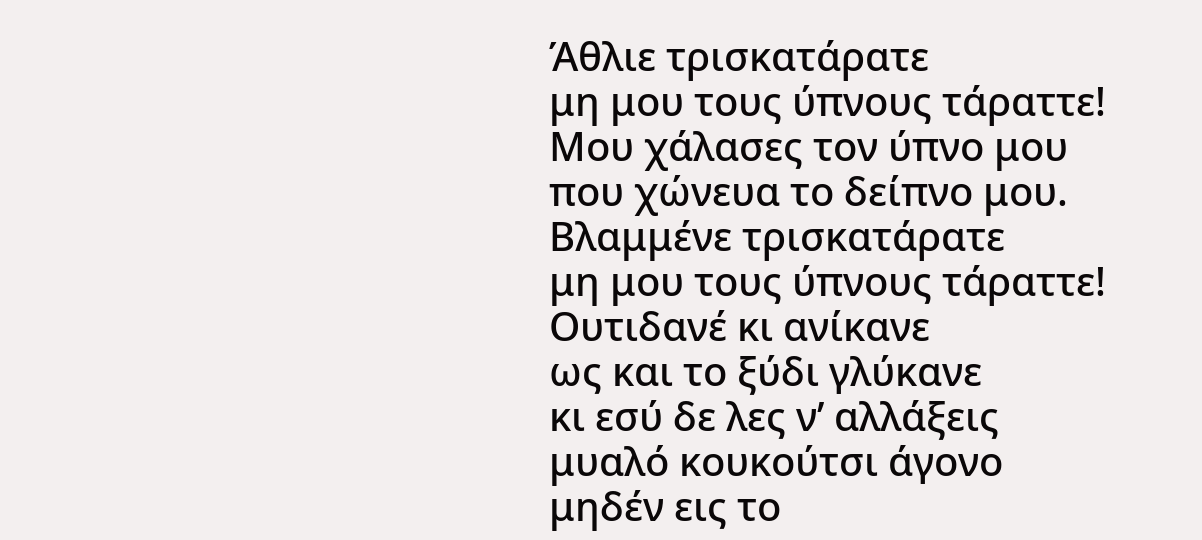Άθλιε τρισκατάρατε
μη μου τους ύπνους τάραττε!
Μου χάλασες τον ύπνο μου
που χώνευα το δείπνο μου.
Βλαμμένε τρισκατάρατε
μη μου τους ύπνους τάραττε!
Ουτιδανέ κι ανίκανε
ως και το ξύδι γλύκανε
κι εσύ δε λες ν’ αλλάξεις
μυαλό κουκούτσι άγονο
μηδέν εις το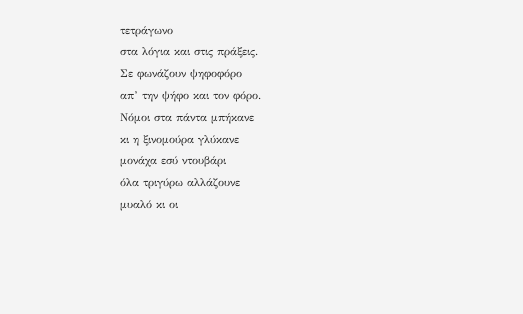τετράγωνο
στα λόγια και στις πράξεις.
Σε φωνάζουν ψηφοφόρο
απ’ την ψήφο και τον φόρο.
Νόμοι στα πάντα μπήκανε
κι η ξινομούρα γλύκανε
μονάχα εσύ ντουβάρι
όλα τριγύρω αλλάζουνε
μυαλό κι οι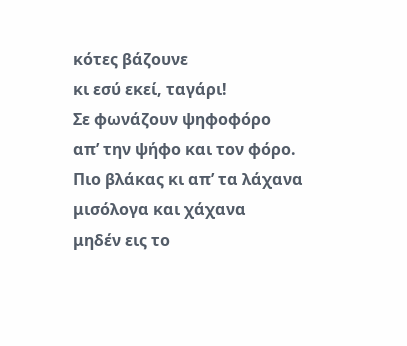κότες βάζουνε
κι εσύ εκεί, ταγάρι!
Σε φωνάζουν ψηφοφόρο
απ’ την ψήφο και τον φόρο.
Πιο βλάκας κι απ’ τα λάχανα
μισόλογα και χάχανα
μηδέν εις το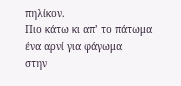πηλίκον.
Πιο κάτω κι απ’ το πάτωμα
ένα αρνί για φάγωμα
στην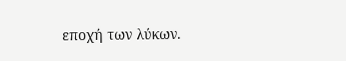εποχή των λύκων.